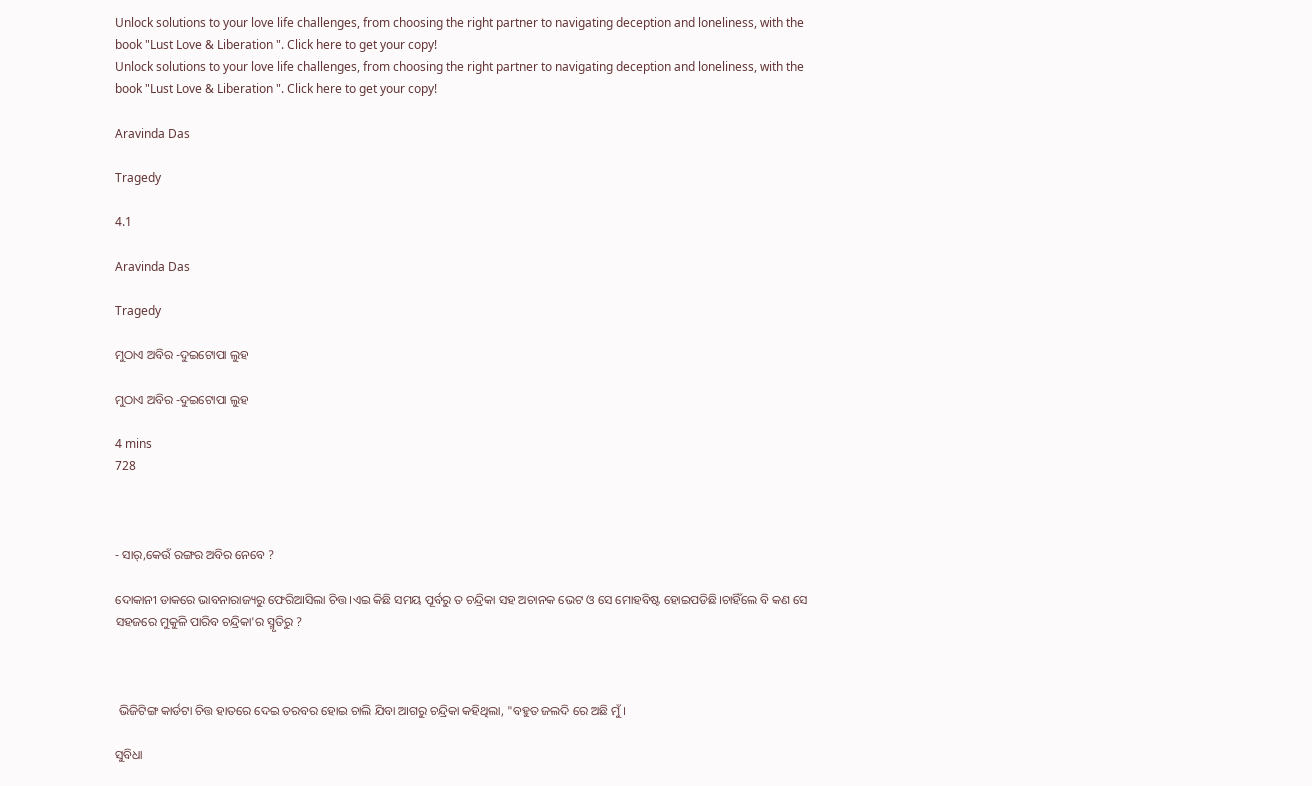Unlock solutions to your love life challenges, from choosing the right partner to navigating deception and loneliness, with the book "Lust Love & Liberation ". Click here to get your copy!
Unlock solutions to your love life challenges, from choosing the right partner to navigating deception and loneliness, with the book "Lust Love & Liberation ". Click here to get your copy!

Aravinda Das

Tragedy

4.1

Aravinda Das

Tragedy

ମୁଠାଏ ଅବିର -ଦୁଇଟୋପା ଲୁହ

ମୁଠାଏ ଅବିର -ଦୁଇଟୋପା ଲୁହ

4 mins
728



- ସାର୍,କେଉଁ ରଙ୍ଗର ଅବିର ନେବେ ?

ଦୋକାନୀ ଡାକରେ ଭାବନାରାଜ୍ୟରୁ ଫେରିଆସିଲା ଚିତ୍ତ।ଏଇ କିଛି ସମୟ ପୂର୍ବରୁ ତ ଚନ୍ଦ୍ରିକା ସହ ଅଚାନକ ଭେଟ ଓ ସେ ମୋହବିଷ୍ଟ ହୋଇପଡିଛି।ଚାହିଁଲେ ବି କଣ ସେ ସହଜରେ ମୁକୁଳି ପାରିବ ଚନ୍ଦ୍ରିକା'ର ସ୍ମୃତିରୁ ?



 ଭିଜିଟିଙ୍ଗ କାର୍ଡଟା ଚିତ୍ତ ହାତରେ ଦେଇ ତରବର ହୋଇ ଚାଲି ଯିବା ଆଗରୁ ଚନ୍ଦ୍ରିକା କହିଥିଲା, "ବହୁତ ଜଲଦି ରେ ଅଛି ମୁଁ ।

ସୁବିଧା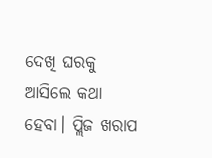ଦେଖି ଘରକୁ ଆସିଲେ କଥା ହେବା। ପ୍ଲିଜ ଖରାପ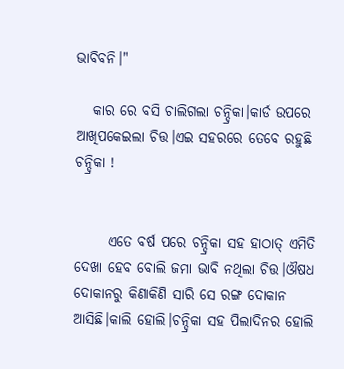ଭାବିବନି।"

   କାର ରେ ବସି ଚାଲିଗଲା ଚନ୍ଦ୍ରିକା।କାର୍ଡ ଉପରେ ଆଖିପକେଇଲା ଚିତ୍ତ।ଏଇ ସହରରେ ତେବେ ରହୁଛି ଚନ୍ଦ୍ରିକା !


      ଏତେ ବର୍ଷ ପରେ ଚନ୍ଦ୍ରିକା ସହ ହାଠାତ୍ ଏମିତି ଦେଖା ହେବ ବୋଲି ଜମା ଭାବି ନଥିଲା ଚିତ୍ତ।ଔଷଧ ଦୋକାନରୁ କିଣାକିଣି ସାରି ସେ ରଙ୍ଗ ଦୋକାନ ଆସିଛି।କାଲି ହୋଲି।ଚନ୍ଦ୍ରିକା ସହ ପିଲାଦିନର ହୋଲି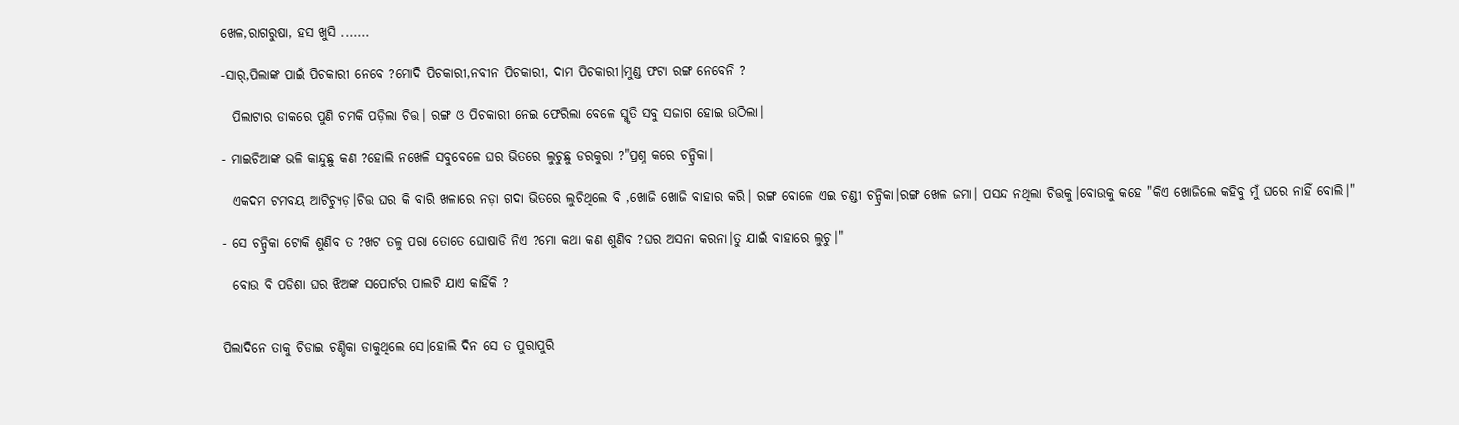ଖେଳ,ରାଗରୁଷା, ହସ ଖୁସି .......

-ସାର୍,ପିଲାଙ୍କ ପାଇଁ ପିଚକାରୀ ନେବେ ?ମୋଦି ପିଚକାରୀ,ନବୀନ ପିଚକାରୀ, ଦାମ ପିଚକାରୀ।ମୁଣ୍ଡ ଫଟା ରଙ୍ଗ ନେବେନି ?

  ପିଲାଟାର ଡାକରେ ପୁଣି ଚମକି ପଡ଼ିଲା ଚିତ୍ତ। ରଙ୍ଗ ଓ ପିଚକାରୀ ନେଇ ଫେରିଲା ବେଳେ ସ୍ମୃତି ସବୁ ସଜାଗ ହୋଇ ଉଠିଲା।

- ମାଇଚିଆଙ୍କ ଭଳି କାନ୍ଦୁଛୁ କଣ ?ହୋଲି ନଖେଳି ସବୁବେଳେ ଘର ଭିତରେ ଲୁଚୁଛୁ ଡରକୁରା ?"ପ୍ରଶ୍ନ କରେ ଚନ୍ଦ୍ରିକା।

  ଏକଦମ ଟମବୟ ଆଟିଚ୍ୟୁଡ଼।ଚିତ୍ତ ଘର କି ବାରି ଖଳାରେ ନଡ଼ା ଗଦା ଭିତରେ ଲୁଚିଥିଲେ ବି ,ଖୋଜି ଖୋଜି ବାହାର କରି। ରଙ୍ଗ ବୋଳେ ଏଇ ଚଣ୍ଡୀ ଚନ୍ଦ୍ରିକା।ରଙ୍ଗ ଖେଳ ଜମା। ପସନ୍ଦ ନଥିଲା ଚିତ୍ତକୁ।ବୋଉକୁ କହେ "କିଏ ଖୋଜିଲେ କହିବୁ ମୁଁ ଘରେ ନାହିଁ ବୋଲି।"

- ସେ ଚନ୍ଦ୍ରିକା ଟୋକି ଶୁଣିବ ତ ?ଖଟ ତଳୁ ପରା ତୋତେ ଘୋଷାଡି ନିଏ ?ମୋ କଥା କଣ ଶୁଣିବ ?ଘର ଅସନା କରନା।ତୁ ଯାଇଁ ବାହାରେ ଲୁଚୁ।"

  ବୋଉ ବି ପଡିଶା ଘର ଝିଅଙ୍କ ସପୋର୍ଟର ପାଲଟି ଯାଏ କାହିଁକି ?


ପିଲାଦିନେ ତାକୁ ଚିଡାଇ ଚଣ୍ଡିକା ଡାକୁଥିଲେ ସେ।ହୋଲି ଦିନ ସେ ତ ପୁରାପୁରି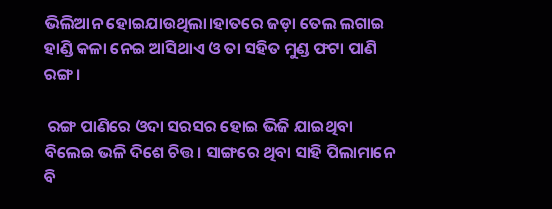ଭିଲିଆନ ହୋଇଯାଉଥିଲା।ହାତରେ ଜଡ଼ା ତେଲ ଲଗାଇ ହାଣ୍ଡି କଳା ନେଇ ଆସିଥାଏ ଓ ତା ସହିତ ମୁଣ୍ଡ ଫଟା ପାଣି ରଙ୍ଗ ।

 ରଙ୍ଗ ପାଣିରେ ଓଦା ସରସର ହୋଇ ଭିଜି ଯାଇଥିବା ବିଲେଇ ଭଳି ଦିଶେ ଚିତ୍ତ। ସାଙ୍ଗରେ ଥିବା ସାହି ପିଲାମାନେ ବି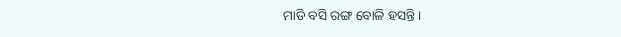ମାଡି ବସି ରଙ୍ଗ ବୋଳି ହସନ୍ତି।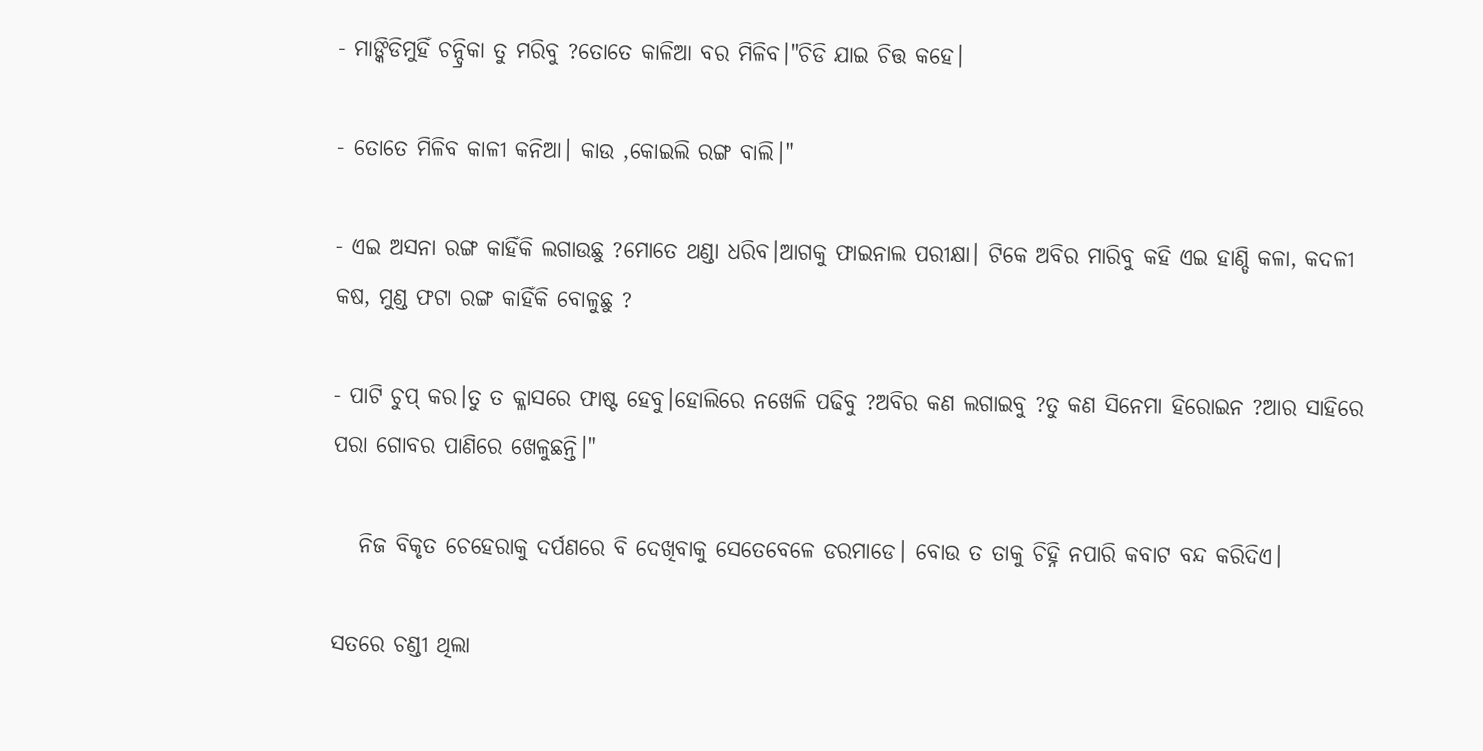- ମାଙ୍କିଡିମୁହିଁ ଚନ୍ଦ୍ରିକା ତୁ ମରିବୁ ?ତୋତେ କାଳିଆ ବର ମିଳିବ।"ଚିଡି ଯାଇ ଚିତ୍ତ କହେ।

- ତୋତେ ମିଳିବ କାଳୀ କନିଆ। କାଉ ,କୋଇଲି ରଙ୍ଗ ବାଲି।"

- ଏଇ ଅସନା ରଙ୍ଗ କାହିଁକି ଲଗାଉଛୁ ?ମୋତେ ଥଣ୍ଡା ଧରିବ।ଆଗକୁ ଫାଇନାଲ ପରୀକ୍ଷା। ଟିକେ ଅବିର ମାରିବୁ କହି ଏଇ ହାଣ୍ଡି କଳା, କଦଳୀ କଷ, ମୁଣ୍ଡ ଫଟା ରଙ୍ଗ କାହିଁକି ବୋଳୁଛୁ ?

- ପାଟି ଚୁପ୍ କର।ତୁ ତ କ୍ଳାସରେ ଫାଷ୍ଟ ହେବୁ।ହୋଲିରେ ନଖେଳି ପଢିବୁ ?ଅବିର କଣ ଲଗାଇବୁ ?ତୁ କଣ ସିନେମା ହିରୋଇନ ?ଆର ସାହିରେ ପରା ଗୋବର ପାଣିରେ ଖେଳୁଛନ୍ତି।"

   ନିଜ ବିକୃତ ଚେହେରାକୁ ଦର୍ପଣରେ ବି ଦେଖିବାକୁ ସେତେବେଳେ ଡରମାଡେ। ବୋଉ ତ ତାକୁ ଚିହ୍ନି ନପାରି କବାଟ ବନ୍ଦ କରିଦିଏ।

ସତରେ ଚଣ୍ଡୀ ଥିଲା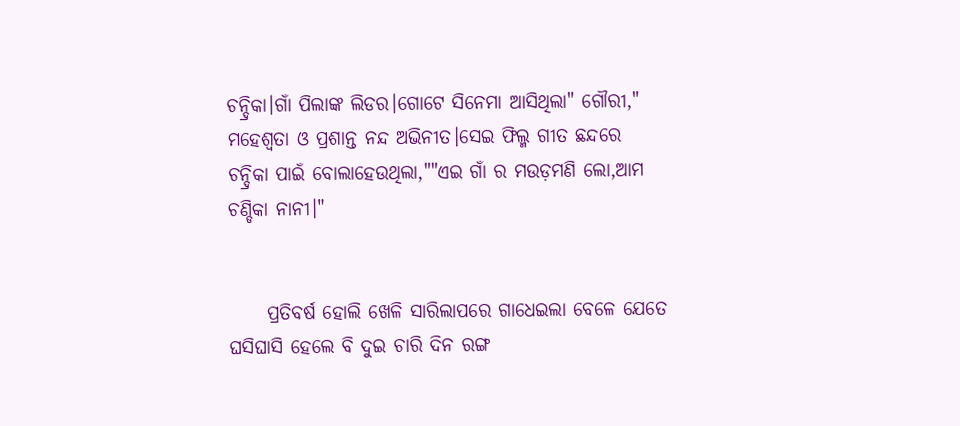ଚନ୍ଦ୍ରିକା।ଗାଁ ପିଲାଙ୍କ ଲିଡର।ଗୋଟେ ସିନେମା ଆସିଥିଲା" ଗୌରୀ," ମହେଶ୍ୱତା ଓ ପ୍ରଶାନ୍ତ ନନ୍ଦ ଅଭିନୀତ।ସେଇ ଫିଲ୍ମ ଗୀତ ଛନ୍ଦରେ ଚନ୍ଦ୍ରିକା ପାଇଁ ବୋଲାହେଉଥିଲା,""ଏଇ ଗାଁ ର ମଉଡ଼ମଣି ଲୋ,ଆମ ଚଣ୍ଡିକା ନାନୀ।"


     ପ୍ରତିବର୍ଷ ହୋଲି ଖେଳି ସାରିଲାପରେ ଗାଧେଇଲା ବେଳେ ଯେତେ ଘସିଘାସି ହେଲେ ବି ଦୁଇ ଚାରି ଦିନ ରଙ୍ଗ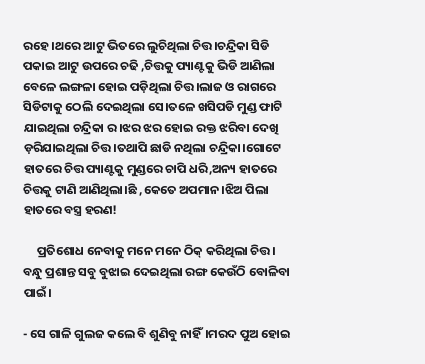ରହେ।ଥରେ ଆଟୁ ଭିତରେ ଲୁଚିଥିଲା ଚିତ୍ତ।ଚନ୍ଦ୍ରିକା ସିଡି ପକାଇ ଆଟୁ ଉପରେ ଚଢି ,ଚିତ୍ତକୁ ପ୍ୟାଣ୍ଟକୁ ଭିଡି ଆଣିଲା ବେଳେ ଲଙ୍ଗଳା ହୋଇ ପଡ଼ିଥିଲା ଚିତ୍ତ।ଲାଜ ଓ ରାଗରେ ସିଡିଟାକୁ ଠେଲି ଦେଇଥିଲା ସେ।ତଳେ ଖସିପଡି ମୁଣ୍ଡ ଫାଟି ଯାଇଥିଲା ଚନ୍ଦ୍ରିକା ର।ଝର ଝର ହୋଇ ରକ୍ତ ଝରିବା ଦେଖି ଡ଼ରିଯାଇଥିଲା ଚିତ୍ତ।ତଥାପି ଛାଡି ନଥିଲା ଚନ୍ଦ୍ରିକା।ଗୋଟେ ହାତରେ ଚିତ୍ତ ପ୍ୟାଣ୍ଟକୁ ମୁଣ୍ଡରେ ଚାପି ଧରି,ଅନ୍ୟ ହାତରେ ଚିତ୍ତକୁ ଟାଣି ଆଣିଥିଲା।ଛି ,କେତେ ଅପମାନ।ଝିଅ ପିଲା ହାତରେ ବସ୍ତ୍ର ହରଣ!

     ପ୍ରତିଶୋଧ ନେବାକୁ ମନେ ମନେ ଠିକ୍ କରିଥିଲା ଚିତ୍ତ। ବନ୍ଧୁ ପ୍ରଶାନ୍ତ ସବୁ ବୁଝାଇ ଦେଇଥିଲା ରଙ୍ଗ କେଉଁଠି ବୋଳିବା ପାଇଁ।

- ସେ ଗାଳି ଗୁଲଜ କଲେ ବି ଶୁଣିବୁ ନାହିଁ।ମରଦ ପୁଅ ହୋଇ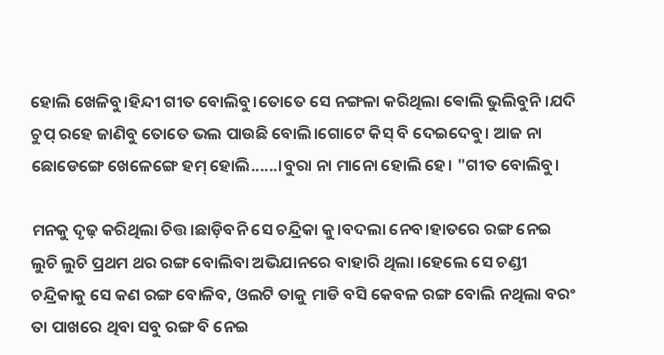ହୋଲି ଖେଳିବୁ।ହିନ୍ଦୀ ଗୀତ ବୋଲିବୁ।ତୋତେ ସେ ନଙ୍ଗଳା କରିଥିଲା ଵୋଲି ଭୁଲିବୁନି।ଯଦି ଚୁପ୍ ରହେ ଜାଣିବୁ ତୋତେ ଭଲ ପାଉଛି ବୋଲି।ଗୋଟେ କିସ୍ ବି ଦେଇଦେବୁ। ଆଜ ନା ଛୋଡେଙ୍ଗେ ଖେଳେଙ୍ଗେ ହମ୍ ହୋଲି......।ବୁରା ନା ମାନୋ ହୋଲି ହେ। "ଗୀତ ବୋଲିବୁ।

ମନକୁ ଦୃଢ଼ କରିଥିଲା ଚିତ୍ତ।ଛାଡ଼ିବନି ସେ ଚନ୍ଦ୍ରିକା କୁ।ବଦଲା ନେବ।ହାତରେ ରଙ୍ଗ ନେଇ ଲୁଚି ଲୁଚି ପ୍ରଥମ ଥର ରଙ୍ଗ ବୋଲିବା ଅଭିଯାନରେ ବାହାରି ଥିଲା ।ହେଲେ ସେ ଚଣ୍ଡୀ ଚନ୍ଦ୍ରିକାକୁ ସେ କଣ ରଙ୍ଗ ବୋଳିବ, ଓଲଟି ତାକୁ ମାଡି ବସି କେବଳ ରଙ୍ଗ ବୋଲି ନଥିଲା ବରଂ ତା ପାଖରେ ଥିବା ସବୁ ରଙ୍ଗ ବି ନେଇ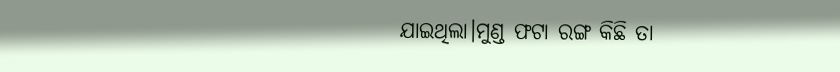ଯାଇଥିଲା।ମୁଣ୍ଡ ଫଟା ରଙ୍ଗ କିଛି ତା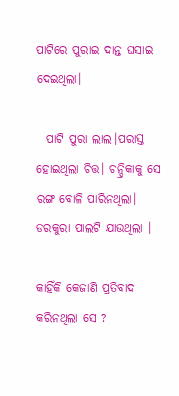ପାଟିରେ ପୁରାଇ ଦାନ୍ତ ଘସାଇ ଦେଇଥିଲା।

  ପାଟି ପୁରା ଲାଲ।ପରାସ୍ତ ହୋଇଥିଲା ଚିତ୍ତ। ଚନ୍ଦ୍ରିକାକୁ ସେ ରଙ୍ଗ ବୋଳି ପାରିନଥିଲା। ଡରକୁରା ପାଲଟି ଯାଉଥିଲା ।

କାହିଁକି କେଜାଣି ପ୍ରତିବାଦ କରିନଥିଲା ସେ ?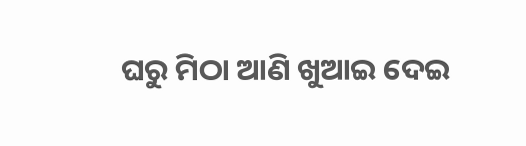ଘରୁ ମିଠା ଆଣି ଖୁଆଇ ଦେଇ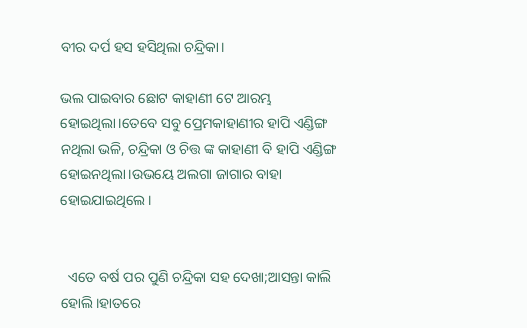ବୀର ଦର୍ପ ହସ ହସିଥିଲା ଚନ୍ଦ୍ରିକା।

ଭଲ ପାଇବାର ଛୋଟ କାହାଣୀ ଟେ ଆରମ୍ଭ ହୋଇଥିଲା।ତେବେ ସବୁ ପ୍ରେମକାହାଣୀର ହାପି ଏଣ୍ଡିଙ୍ଗ ନଥିଲା ଭଳି, ଚନ୍ଦ୍ରିକା ଓ ଚିତ୍ତ ଙ୍କ କାହାଣୀ ବି ହାପି ଏଣ୍ଡିଙ୍ଗ ହୋଇନଥିଲା।ଉଭୟେ ଅଲଗା ଜାଗାର ବାହା ହୋଇଯାଇଥିଲେ।


  ଏତେ ବର୍ଷ ପର ପୁଣି ଚନ୍ଦ୍ରିକା ସହ ଦେଖା;ଆସନ୍ତା କାଲି ହୋଲି।ହାତରେ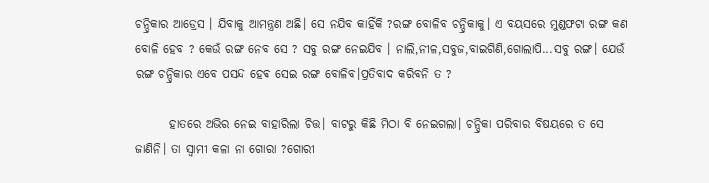ଚନ୍ଦ୍ରିକାର ଆଡ୍ରେସ । ଯିବାକୁ ଆମନ୍ତ୍ରଣ ଅଛି। ସେ ନଯିବ କାହିଁକି ?ରଙ୍ଗ ବୋଳିବ ଚନ୍ଦ୍ରିକାକୁ। ଏ ବୟସରେ ମୁଣ୍ଡଫଟା ରଙ୍ଗ କଣ ବୋଳି ହେବ ? କେଉଁ ରଙ୍ଗ ନେବ ସେ ? ସବୁ ରଙ୍ଗ ନେଇଯିବ । ନାଲି,ନୀଳ,ସବୁଜ,ବାଇଗିଣି,ଗୋଲାପି...ସବୁ ରଙ୍ଗ। ଯେଉଁ ରଙ୍ଗ ଚନ୍ଦ୍ରିକାର ଏବେ ପସନ୍ଦ ହେଵ ସେଇ ରଙ୍ଗ ବୋଳିବ।ପ୍ରତିବାଦ କରିବନି ତ ?

       ହାତରେ ଅଭିର ନେଇ ବାହାରିଲା ଚିତ୍ତ। ବାଟରୁ କିଛି ମିଠା ବି ନେଇଗଲା। ଚନ୍ଦ୍ରିକା ପରିବାର ବିଷୟରେ ତ ସେ ଜାଣିନି। ତା ସ୍ୱାମୀ କଳା ନା ଗୋରା ?ଗୋରୀ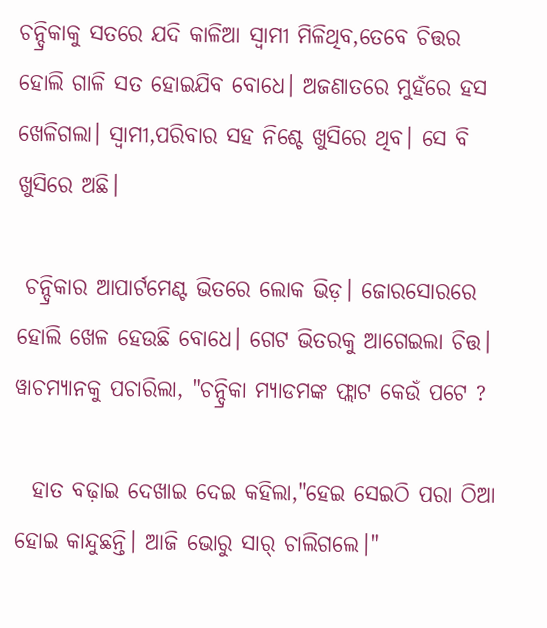ଚନ୍ଦ୍ରିକାକୁ ସତରେ ଯଦି କାଳିଆ ସ୍ୱାମୀ ମିଳିଥିବ,ତେବେ ଚିତ୍ତର ହୋଲି ଗାଳି ସତ ହୋଇଯିବ ବୋଧେ। ଅଜଣାତରେ ମୁହଁରେ ହସ ଖେଳିଗଲା। ସ୍ୱାମୀ,ପରିବାର ସହ ନିଶ୍ଚେ ଖୁସିରେ ଥିବ। ସେ ବି ଖୁସିରେ ଅଛି।

 ଚନ୍ଦ୍ରିକାର ଆପାର୍ଟମେଣ୍ଟ ଭିତରେ ଲୋକ ଭିଡ଼। ଜୋରସୋରରେ ହୋଲି ଖେଳ ହେଉଛି ବୋଧେ। ଗେଟ ଭିତରକୁ ଆଗେଇଲା ଚିତ୍ତ। ୱାଚମ୍ୟାନକୁ ପଚାରିଲା, "ଚନ୍ଦ୍ରିକା ମ୍ୟାଡମଙ୍କ ଫ୍ଲାଟ କେଉଁ ପଟେ ?

  ହାତ ବଢ଼ାଇ ଦେଖାଇ ଦେଇ କହିଲା,"ହେଇ ସେଇଠି ପରା ଠିଆ ହୋଇ କାନ୍ଦୁଛନ୍ତି। ଆଜି ଭୋରୁ ସାର୍ ଚାଲିଗଲେ।"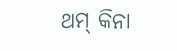ଥମ୍ କିନା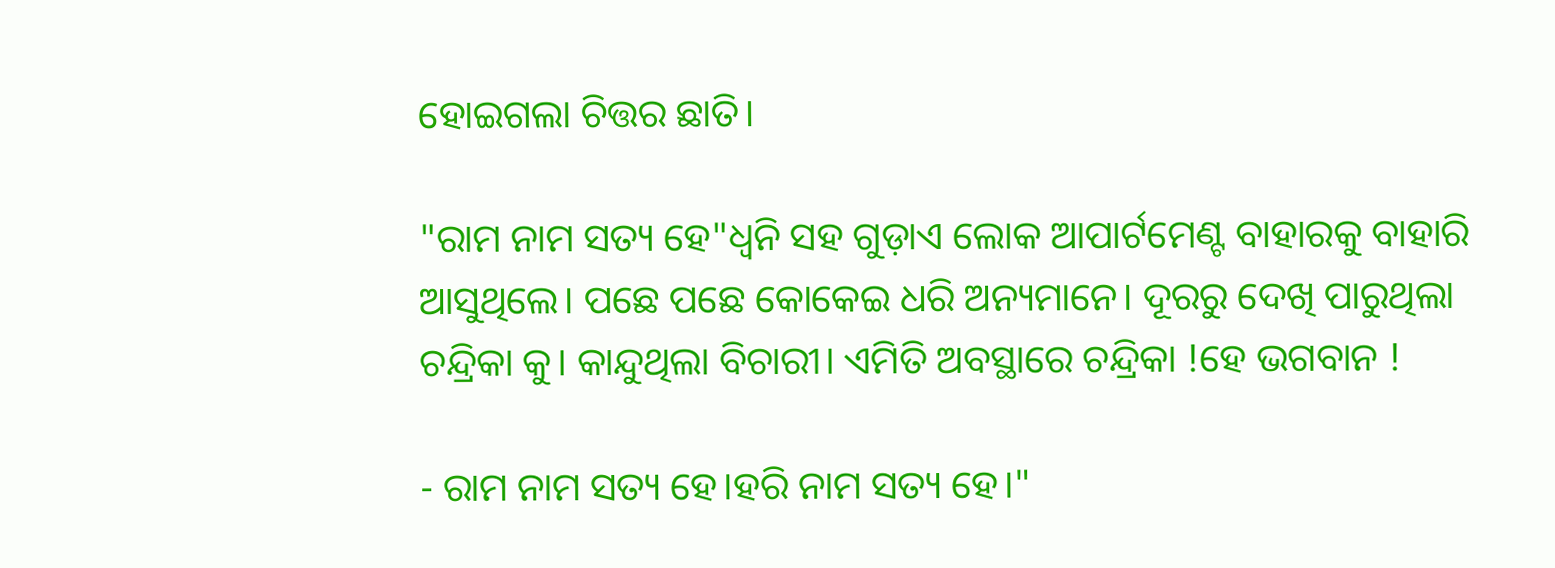ହୋଇଗଲା ଚିତ୍ତର ଛାତି।

"ରାମ ନାମ ସତ୍ୟ ହେ"ଧ୍ୱନି ସହ ଗୁଡ଼ାଏ ଲୋକ ଆପାର୍ଟମେଣ୍ଟ ବାହାରକୁ ବାହାରି ଆସୁଥିଲେ। ପଛେ ପଛେ କୋକେଇ ଧରି ଅନ୍ୟମାନେ। ଦୂରରୁ ଦେଖି ପାରୁଥିଲା ଚନ୍ଦ୍ରିକା କୁ। କାନ୍ଦୁଥିଲା ବିଚାରୀ। ଏମିତି ଅବସ୍ଥାରେ ଚନ୍ଦ୍ରିକା !ହେ ଭଗବାନ !

- ରାମ ନାମ ସତ୍ୟ ହେ।ହରି ନାମ ସତ୍ୟ ହେ।"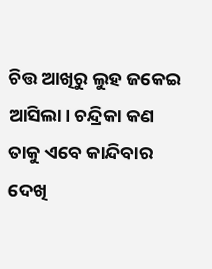ଚିତ୍ତ ଆଖିରୁ ଲୁହ ଜକେଇ ଆସିଲା। ଚନ୍ଦ୍ରିକା କଣ ତାକୁ ଏବେ କାନ୍ଦିବାର ଦେଖି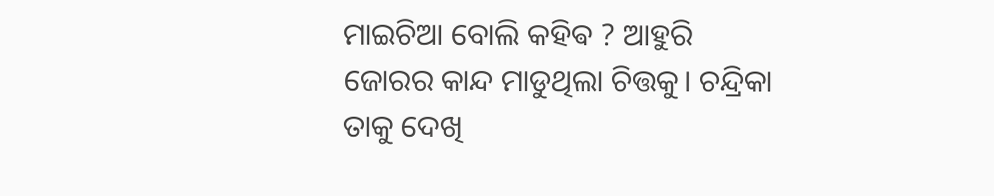ମାଇଚିଆ ବୋଲି କହିଵ ? ଆହୁରି ଜୋରର କାନ୍ଦ ମାଡୁଥିଲା ଚିତ୍ତକୁ। ଚନ୍ଦ୍ରିକା ତାକୁ ଦେଖି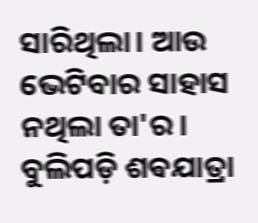ସାରିଥିଲା। ଆଉ ଭେଟିବାର ସାହାସ ନଥିଲା ତା'ର। ବୁଲିପଡ଼ି ଶଵଯାତ୍ରା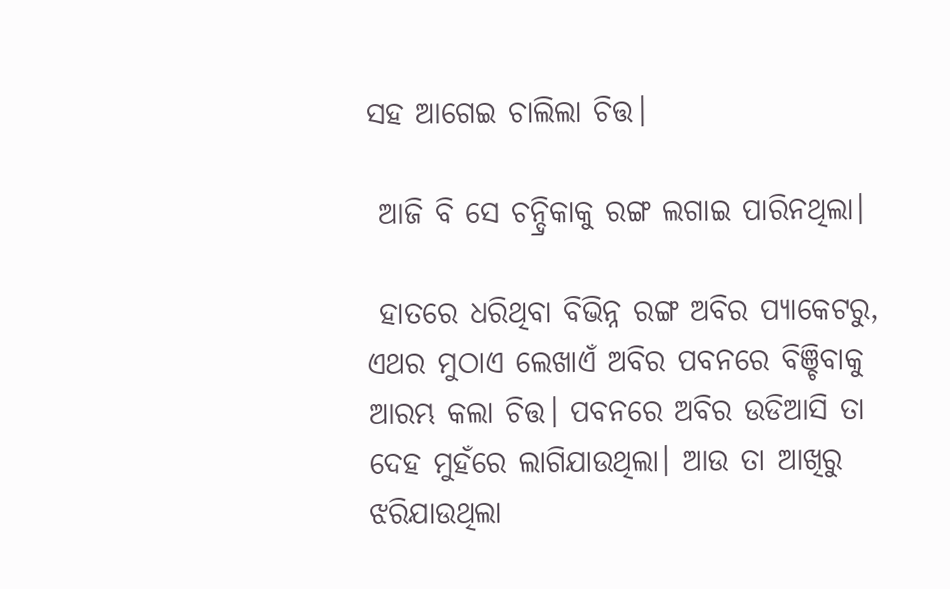ସହ ଆଗେଇ ଚାଲିଲା ଚିତ୍ତ।

 ଆଜି ବି ସେ ଚନ୍ଦ୍ରିକାକୁ ରଙ୍ଗ ଲଗାଇ ପାରିନଥିଲା।

 ହାତରେ ଧରିଥିବା ବିଭିନ୍ନ ରଙ୍ଗ ଅବିର ପ୍ୟାକେଟରୁ, ଏଥର ମୁଠାଏ ଲେଖାଏଁ ଅବିର ପବନରେ ବିଞ୍ଚିବାକୁ ଆରମ୍ଭ କଲା ଚିତ୍ତ। ପବନରେ ଅବିର ଉଡିଆସି ତା ଦେହ ମୁହଁରେ ଲାଗିଯାଉଥିଲା। ଆଉ ତା ଆଖିରୁ ଝରିଯାଉଥିଲା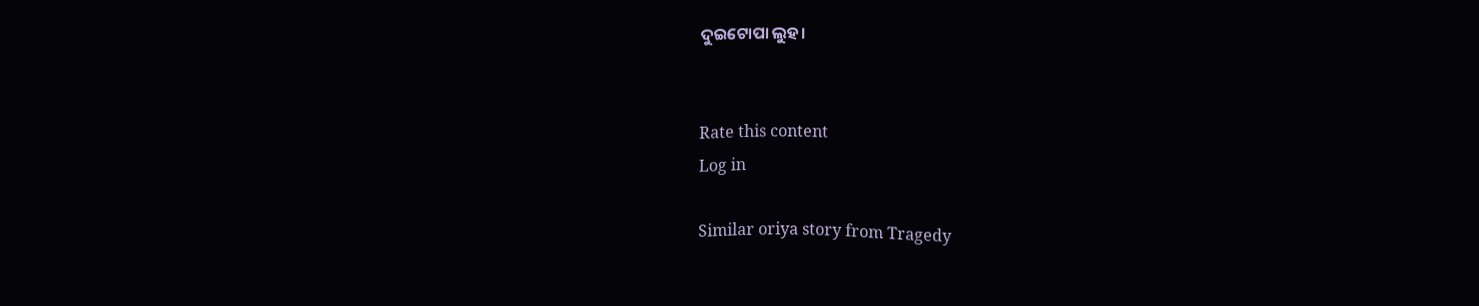ଦୁଇଟୋପା ଲୁହ।


Rate this content
Log in

Similar oriya story from Tragedy